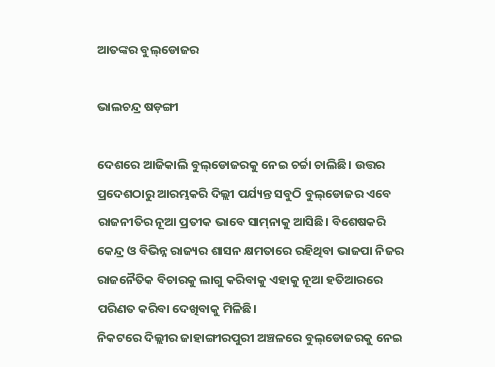ଆତଙ୍କର ବୁଲ୍‌ଡୋଜର

ଭାଲଚନ୍ଦ୍ର ଷଡ଼ଙ୍ଗୀ

ଦେଶରେ ଆଜିକାଲି ବୁଲ୍‌ଡୋଜରକୁ ନେଇ ଚର୍ଚ୍ଚା ଚାଲିଛି। ଉତ୍ତର ପ୍ରଦେଶଠାରୁ ଆରମ୍ଭକରି ଦିଲ୍ଲୀ ପର୍ଯ୍ୟନ୍ତ ସବୁଠି ବୁଲ୍‌ଡୋଜର ଏବେ ରାଜନୀତିର ନୂଆ ପ୍ରତୀକ ଭାବେ ସାମ୍‌ନାକୁ ଆସିଛି। ବିଶେଷକରି କେନ୍ଦ୍ର ଓ ବିଭିନ୍ନ ରାଜ୍ୟର ଶାସନ କ୍ଷମତାରେ ରହିଥିବା ଭାଜପା ନିଜର ରାଜନୈତିକ ବିଚାରକୁ ଲାଗୁ କରିବାକୁ ଏହାକୁ ନୂଆ ହତିଆରରେ ପରିଣତ କରିବା ଦେଖିବାକୁ ମିଳିଛି।
ନିକଟରେ ଦିଲ୍ଲୀର ଜାହାଙ୍ଗୀରପୁରୀ ଅଞ୍ଚଳରେ ବୁଲ୍‌ଡୋଜରକୁ ନେଇ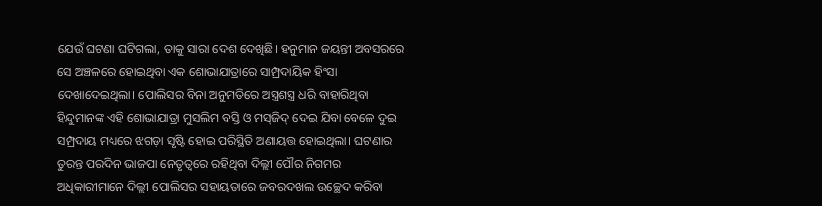ଯେଉଁ ଘଟଣା ଘଟିଗଲା, ତାକୁ ସାରା ଦେଶ ଦେଖିଛି। ହନୁମାନ ଜୟନ୍ତୀ ଅବସରରେ ସେ ଅଞ୍ଚଳରେ ହୋଇଥିବା ଏକ ଶୋଭାଯାତ୍ରାରେ ସାମ୍ପ୍ରଦାୟିକ ହିଂସା ଦେଖାଦେଇଥିଲା। ପୋଲିସର ବିନା ଅନୁମତିରେ ଅସ୍ତ୍ରଶସ୍ତ୍ର ଧରି ବାହାରିଥିବା ହିନ୍ଦୁମାନଙ୍କ ଏହି ଶୋଭାଯାତ୍ରା ମୁସଲିମ ବସ୍ତି ଓ ମସ୍‌ଜିଦ୍‌ ଦେଇ ଯିବା ବେଳେ ଦୁଇ ସମ୍ପ୍ରଦାୟ ମଧ୍ୟରେ ଝଗଡ଼ା ସୃଷ୍ଟି ହୋଇ ପରିସ୍ଥିତି ଅଣାୟତ୍ତ ହୋଇଥିଲା। ଘଟଣାର ତୁରନ୍ତ ପରଦିନ ଭାଜପା ନେତୃତ୍ୱରେ ରହିଥିବା ଦିଲ୍ଲୀ ପୌର ନିଗମର ଅଧିକାରୀମାନେ ଦିଲ୍ଲୀ ପୋଲିସର ସହାୟତାରେ ଜବରଦଖଲ ଉଚ୍ଛେଦ କରିବା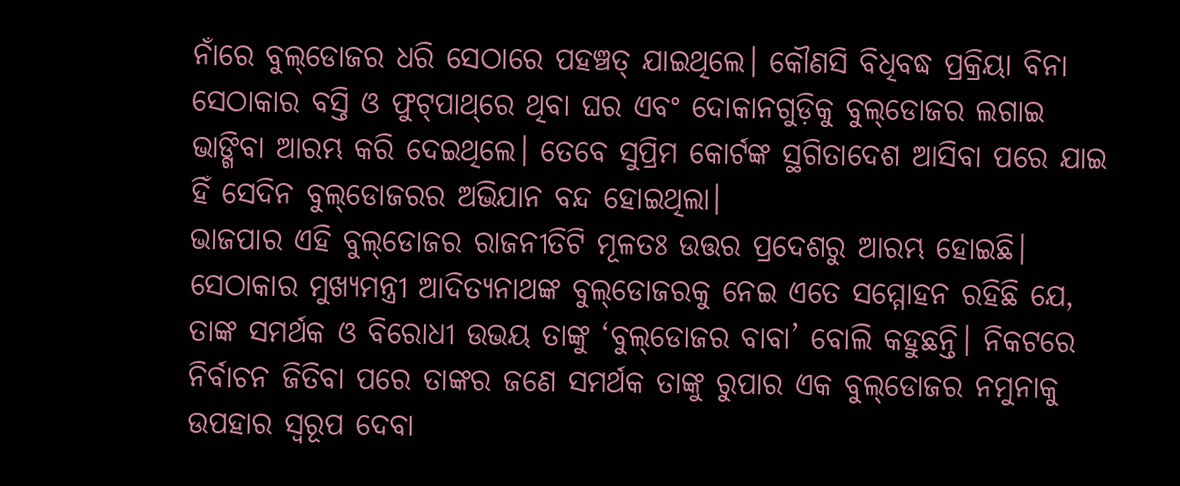ନାଁରେ ବୁଲ୍‌ଡୋଜର ଧରି ସେଠାରେ ପହଞ୍ଚତ୍ ଯାଇଥିଲେ। କୌଣସି ବିଧିବଦ୍ଧ ପ୍ରକ୍ରିୟା ବିନା ସେଠାକାର ବସ୍ତି ଓ ଫୁଟ୍‌ପାଥ୍‌ରେ ଥିବା ଘର ଏବଂ ଦୋକାନଗୁଡ଼ିକୁ ବୁଲ୍‌ଡୋଜର ଲଗାଇ ଭାଙ୍ଗିବା ଆରମ୍ଭ କରି ଦେଇଥିଲେ। ତେବେ ସୁପ୍ରିମ କୋର୍ଟଙ୍କ ସ୍ଥଗିତାଦେଶ ଆସିବା ପରେ ଯାଇ ହିଁ ସେଦିନ ବୁଲ୍‌ଡୋଜରର ଅଭିଯାନ ବନ୍ଦ ହୋଇଥିଲା।
ଭାଜପାର ଏହି ବୁଲ୍‌ଡୋଜର ରାଜନୀତିଟି ମୂଳତଃ ଉତ୍ତର ପ୍ରଦେଶରୁ ଆରମ୍ଭ ହୋଇଛି। ସେଠାକାର ମୁଖ୍ୟମନ୍ତ୍ରୀ ଆଦିତ୍ୟନାଥଙ୍କ ବୁଲ୍‌ଡୋଜରକୁ ନେଇ ଏତେ ସମ୍ମୋହନ ରହିଛି ଯେ, ତାଙ୍କ ସମର୍ଥକ ଓ ବିରୋଧୀ ଉଭୟ ତାଙ୍କୁ ‘ବୁଲ୍‌ଡୋଜର ବାବା’ ବୋଲି କହୁଛନ୍ତି। ନିକଟରେ ନିର୍ବାଚନ ଜିତିବା ପରେ ତାଙ୍କର ଜଣେ ସମର୍ଥକ ତାଙ୍କୁ ରୁପାର ଏକ ବୁଲ୍‌ଡୋଜର ନମୁନାକୁ ଉପହାର ସ୍ବରୂପ ଦେବା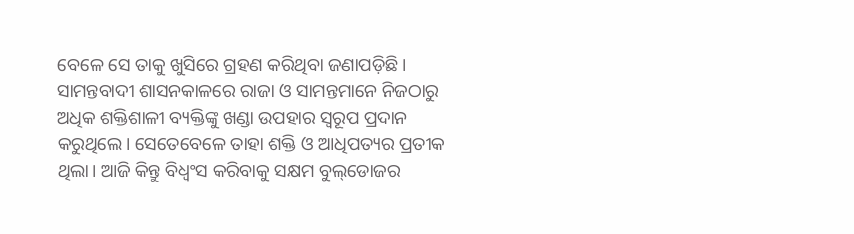ବେଳେ ସେ ତାକୁ ଖୁସିରେ ଗ୍ରହଣ କରିଥିବା ଜଣାପଡ଼ିଛି। ସାମନ୍ତବାଦୀ ଶାସନକାଳରେ ରାଜା ଓ ସାମନ୍ତମାନେ ନିଜଠାରୁ ଅଧିକ ଶକ୍ତିଶାଳୀ ବ୍ୟକ୍ତିଙ୍କୁ ଖଣ୍ଡା ଉପହାର ସ୍ବରୂପ ପ୍ରଦାନ କରୁଥିଲେ। ସେତେବେଳେ ତାହା ଶକ୍ତି ଓ ଆଧିପତ୍ୟର ପ୍ରତୀକ ଥିଲା। ଆଜି କିନ୍ତୁ ବିଧ୍ୱଂସ କରିବାକୁ ସକ୍ଷମ ବୁଲ୍‌ଡୋଜର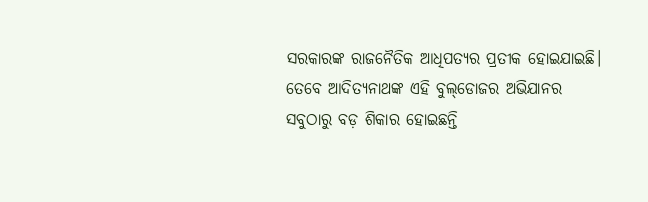ସରକାରଙ୍କ ରାଜନୈତିକ ଆଧିପତ୍ୟର ପ୍ରତୀକ ହୋଇଯାଇଛି।
ତେବେ ଆଦିତ୍ୟନାଥଙ୍କ ଏହି ବୁଲ୍‌ଡୋଜର ଅଭିଯାନର ସବୁଠାରୁ ବଡ଼ ଶିକାର ହୋଇଛନ୍ତି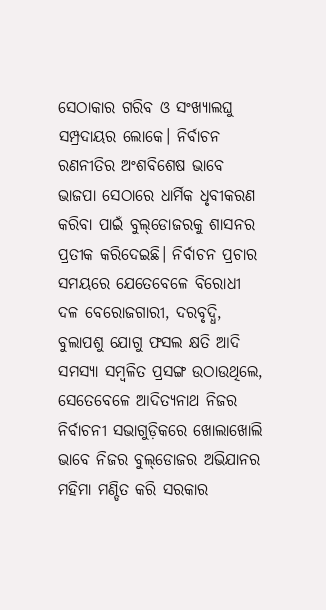ସେଠାକାର ଗରିବ ଓ ସଂଖ୍ୟାଲଘୁ ସମ୍ପ୍ରଦାୟର ଲୋକେ। ନିର୍ବାଚନ ରଣନୀତିର ଅଂଶବିଶେଷ ଭାବେ ଭାଜପା ସେଠାରେ ଧାର୍ମିକ ଧୃବୀକରଣ କରିବା ପାଇଁ ବୁଲ୍‌ଡୋଜରକୁ ଶାସନର ପ୍ରତୀକ କରିଦେଇଛି। ନିର୍ବାଚନ ପ୍ରଚାର ସମୟରେ ଯେତେବେଳେ ବିରୋଧୀ ଦଳ ବେରୋଜଗାରୀ, ଦରବୃଦ୍ଧି, ବୁଲାପଶୁ ଯୋଗୁ ଫସଲ କ୍ଷତି ଆଦି ସମସ୍ୟା ସମ୍ବଳିତ ପ୍ରସଙ୍ଗ ଉଠାଉଥିଲେ, ସେତେବେଳେ ଆଦିତ୍ୟନାଥ ନିଜର ନିର୍ବାଚନୀ ସଭାଗୁଡ଼ିକରେ ଖୋଲାଖୋଲି ଭାବେ ନିଜର ବୁଲ୍‌ଡୋଜର ଅଭିଯାନର ମହିମା ମଣ୍ଡିତ କରି ସରକାର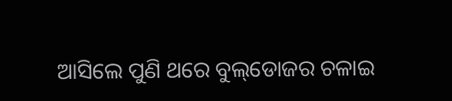ଆସିଲେ ପୁଣି ଥରେ ବୁଲ୍‌ଡୋଜର ଚଳାଇ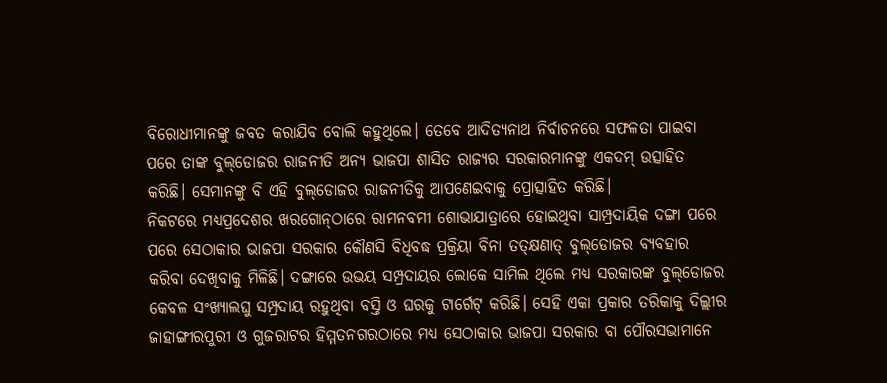ବିରୋଧୀମାନଙ୍କୁ ଜବତ କରାଯିବ ବୋଲି କହୁଥିଲେ। ତେବେ ଆଦିତ୍ୟନାଥ ନିର୍ବାଚନରେ ସଫଳତା ପାଇବା ପରେ ତାଙ୍କ ବୁଲ୍‌ଡୋଜର ରାଜନୀତି ଅନ୍ୟ ଭାଜପା ଶାସିତ ରାଜ୍ୟର ସରକାରମାନଙ୍କୁ ଏକଦମ୍‌ ଉତ୍ସାହିତ କରିଛି। ସେମାନଙ୍କୁ ବି ଏହି ବୁଲ୍‌ଡୋଜର ରାଜନୀତିକୁ ଆପଣେଇବାକୁ ପ୍ରୋତ୍ସାହିତ କରିଛି।
ନିକଟରେ ମଧ୍ୟପ୍ରଦେଶର ଖରଗୋନ୍‌ଠାରେ ରାମନବମୀ ଶୋଭାଯାତ୍ରାରେ ହୋଇଥିବା ସାମ୍ପ୍ରଦାୟିକ ଦଙ୍ଗା ପରେ ପରେ ସେଠାକାର ଭାଜପା ସରକାର କୌଣସି ବିଧିବଦ୍ଧ ପ୍ରକ୍ରିୟା ବିନା ତତ୍‌କ୍ଷଣାତ୍‌ ବୁଲ୍‌ଡୋଜର ବ୍ୟବହାର କରିବା ଦେଖିବାକୁ ମିଳିଛି। ଦଙ୍ଗାରେ ଉଭୟ ସମ୍ପ୍ରଦାୟର ଲୋକେ ସାମିଲ ଥିଲେ ମଧ୍ୟ ସରକାରଙ୍କ ବୁଲ୍‌ଡୋଜର କେବଳ ସଂଖ୍ୟାଲଘୁ ସମ୍ପ୍ରଦାୟ ରହୁଥିବା ବସ୍ତି ଓ ଘରକୁ ଟାର୍ଗେଟ୍‌ କରିଛି। ସେହି ଏକା ପ୍ରକାର ତରିକାକୁ ଦିଲ୍ଲୀର ଜାହାଙ୍ଗୀରପୁରୀ ଓ ଗୁଜରାଟର ହିମ୍ମତନଗରଠାରେ ମଧ୍ୟ ସେଠାକାର ଭାଜପା ସରକାର ବା ପୌରସଭାମାନେ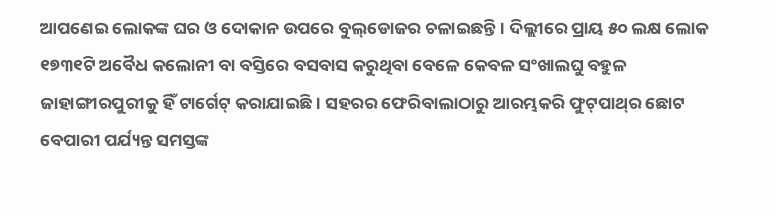ଆପଣେଇ ଲୋକଙ୍କ ଘର ଓ ଦୋକାନ ଉପରେ ବୁଲ୍‌ଡୋଜର ଚଳାଇଛନ୍ତି। ଦିଲ୍ଲୀରେ ପ୍ରାୟ ୫୦ ଲକ୍ଷ ଲୋକ ୧୭୩୧ଟି ଅବୈଧ କଲୋନୀ ବା ବସ୍ତିରେ ବସବାସ କରୁଥିବା ବେଳେ କେବଳ ସଂଖାଲଘୁ ବହୁଳ ଜାହାଙ୍ଗୀରପୁରୀକୁ ହିଁ ଟାର୍ଗେଟ୍‌ କରାଯାଇଛି। ସହରର ଫେରିବାଲାଠାରୁ ଆରମ୍ଭକରି ଫୁଟ୍‌ପାଥ୍‌ର ଛୋଟ ବେପାରୀ ପର୍ଯ୍ୟନ୍ତ ସମସ୍ତଙ୍କ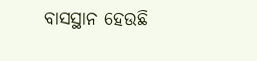ବାସସ୍ଥାନ ହେଉଛି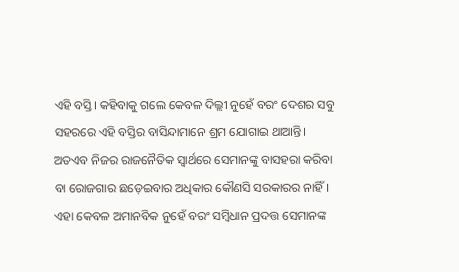ଏହି ବସ୍ତି। କହିବାକୁ ଗଲେ କେବଳ ଦିଲ୍ଲୀ ନୁହେଁ ବରଂ ଦେଶର ସବୁ ସହରରେ ଏହି ବସ୍ତିର ବାସିନ୍ଦାମାନେ ଶ୍ରମ ଯୋଗାଇ ଥାଆନ୍ତି। ଅତଏବ ନିଜର ରାଜନୈତିକ ସ୍ବାର୍ଥରେ ସେମାନଙ୍କୁ ବାସହରା କରିବା ବା ରୋଜଗାର ଛଡ଼େଇବାର ଅଧିକାର କୌଣସି ସରକାରର ନାହିଁ। ଏହା କେବଳ ଅମାନବିକ ନୁହେଁ ବରଂ ସମ୍ବିଧାନ ପ୍ରଦତ୍ତ ସେମାନଙ୍କ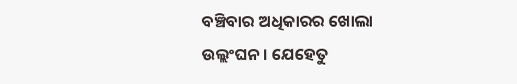ବଞ୍ଚିବାର ଅଧିକାରର ଖୋଲା ଉଲ୍ଲଂଘନ। ଯେହେତୁ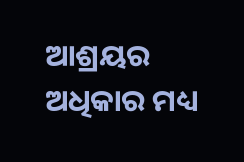ଆଶ୍ରୟର ଅଧିକାର ମଧ୍ୟ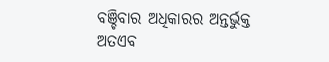ବଞ୍ଚିବାର ଅଧିକାରର ଅନ୍ତର୍ଭୁକ୍ତ ଅତଏବ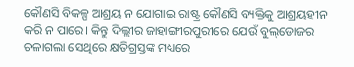କୌଣସି ବିକଳ୍ପ ଆଶ୍ରୟ ନ ଯୋଗାଇ ରାଷ୍ଟ୍ର କୌଣସି ବ୍ୟକ୍ତିକୁ ଆଶ୍ରୟହୀନ କରି ନ ପାରେ। କିନ୍ତୁ ଦିଲ୍ଲୀର ଜାହାଙ୍ଗୀରପୁରୀରେ ଯେଉଁ ବୁଲ୍‌ଡୋଜର ଚଳାଗଲା ସେଥିରେ କ୍ଷତିଗ୍ରସ୍ତଙ୍କ ମଧ୍ୟରେ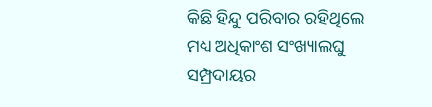କିଛି ହିନ୍ଦୁ ପରିବାର ରହିଥିଲେ ମଧ୍ୟ ଅଧିକାଂଶ ସଂଖ୍ୟାଲଘୁ ସମ୍ପ୍ରଦାୟର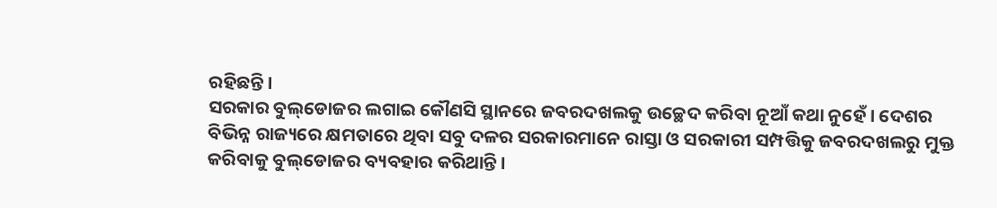ରହିଛନ୍ତି।
ସରକାର ବୁଲ୍‌ଡୋଜର ଲଗାଇ କୌଣସି ସ୍ଥାନରେ ଜବରଦଖଲକୁ ଉଚ୍ଛେଦ କରିବା ନୂଆଁ କଥା ନୁହେଁ। ଦେଶର ବିଭିନ୍ନ ରାଜ୍ୟରେ କ୍ଷମତାରେ ଥିବା ସବୁ ଦଳର ସରକାରମାନେ ରାସ୍ତା ଓ ସରକାରୀ ସମ୍ପତ୍ତିକୁ ଜବରଦଖଲରୁ ମୁକ୍ତ କରିବାକୁ ବୁଲ୍‌ଡୋଜର ବ୍ୟବହାର କରିଥାନ୍ତି।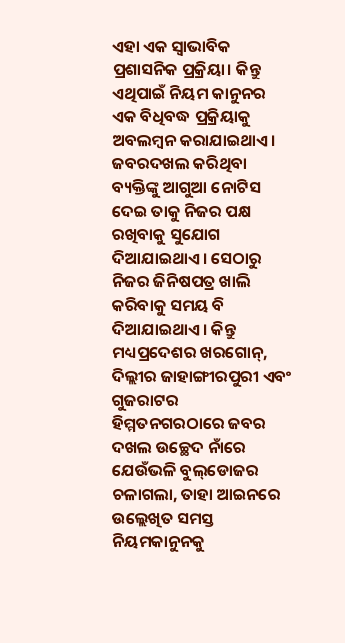ଏହା ଏକ ସ୍ବାଭାବିକ ପ୍ରଶାସନିକ ପ୍ରକ୍ରିୟା। କିନ୍ତୁ ଏଥିପାଇଁ ନିୟମ କାନୁନର ଏକ ବିଧିବଦ୍ଧ ପ୍ରକ୍ରିୟାକୁ ଅବଲମ୍ବନ କରାଯାଇଥାଏ। ଜବରଦଖଲ କରିଥିବା ବ୍ୟକ୍ତିଙ୍କୁ ଆଗୁଆ ନୋଟିସ ଦେଇ ତାକୁ ନିଜର ପକ୍ଷ ରଖିବାକୁ ସୁଯୋଗ ଦିଆଯାଇଥାଏ। ସେଠାରୁ ନିଜର ଜିନିଷପତ୍ର ଖାଲି କରିବାକୁ ସମୟ ବି ଦିଆଯାଇଥାଏ। କିନ୍ତୁ ମଧ୍ୟପ୍ରଦେଶର ଖରଗୋନ୍‌, ଦିଲ୍ଲୀର ଜାହାଙ୍ଗୀରପୁରୀ ଏବଂ ଗୁଜରାଟର ହିମ୍ମତନଗରଠାରେ ଜବର ଦଖଲ ଉଚ୍ଛେଦ ନାଁରେ ଯେଉଁଭଳି ବୁଲ୍‌ଡୋଜର ଚଳାଗଲା, ତାହା ଆଇନରେ ଉଲ୍ଲେଖିତ ସମସ୍ତ ନିୟମକାନୁନକୁ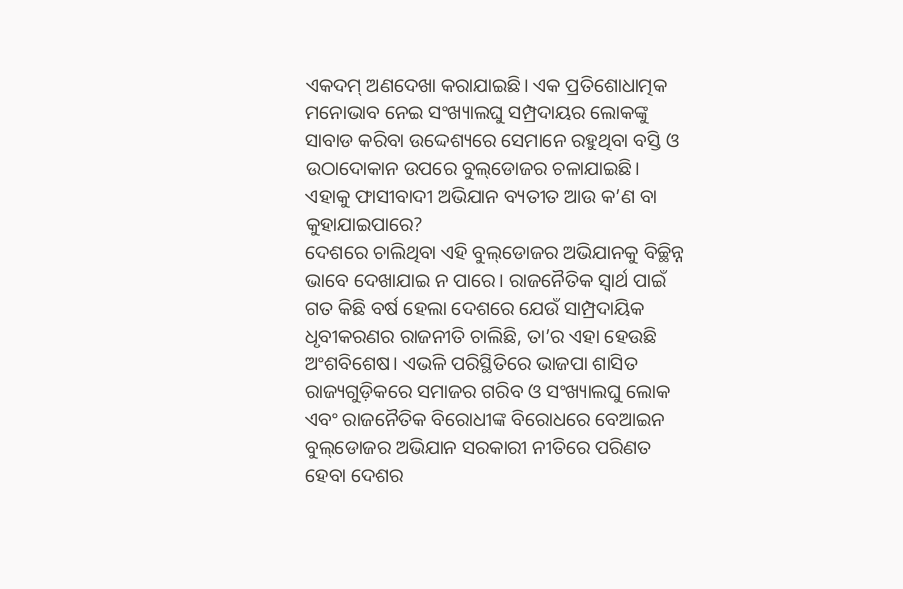ଏକଦମ୍‌ ଅଣଦେଖା କରାଯାଇଛି। ଏକ ପ୍ରତିଶୋଧାତ୍ମକ ମନୋଭାବ ନେଇ ସଂଖ୍ୟାଲଘୁ ସମ୍ପ୍ରଦାୟର ଲୋକଙ୍କୁ ସାବାଡ କରିବା ଉଦ୍ଦେଶ୍ୟରେ ସେମାନେ ରହୁଥିବା ବସ୍ତି ଓ ଉଠାଦୋକାନ ଉପରେ ବୁଲ୍‌ଡୋଜର ଚଳାଯାଇଛି। ଏହାକୁ ଫାସୀବାଦୀ ଅଭିଯାନ ବ୍ୟତୀତ ଆଉ କ’ଣ ବା କୁହାଯାଇପାରେ?
ଦେଶରେ ଚାଲିଥିବା ଏହି ବୁଲ୍‌ଡୋଜର ଅଭିଯାନକୁ ବିଚ୍ଛିନ୍ନ ଭାବେ ଦେଖାଯାଇ ନ ପାରେ। ରାଜନୈତିକ ସ୍ବାର୍ଥ ପାଇଁ ଗତ କିଛି ବର୍ଷ ହେଲା ଦେଶରେ ଯେଉଁ ସାମ୍ପ୍ରଦାୟିକ ଧୃବୀକରଣର ରାଜନୀତି ଚାଲିଛି, ତା’ର ଏହା ହେଉଛି ଅଂଶବିଶେଷ। ଏଭଳି ପରିସ୍ଥିତିରେ ଭାଜପା ଶାସିତ ରାଜ୍ୟଗୁଡ଼ିକରେ ସମାଜର ଗରିବ ଓ ସଂଖ୍ୟାଲଘୁ ଲୋକ ଏବଂ ରାଜନୈତିକ ବିରୋଧୀଙ୍କ ବିରୋଧରେ ବେଆଇନ ବୁଲ୍‌ଡୋଜର ଅଭିଯାନ ସରକାରୀ ନୀତିରେ ପରିଣତ ହେବା ଦେଶର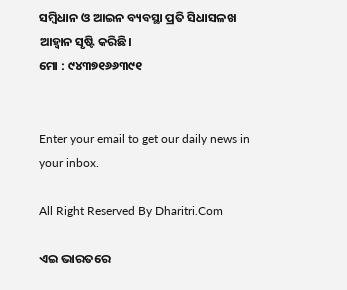ସମ୍ବିଧାନ ଓ ଆଇନ ବ୍ୟବସ୍ଥା ପ୍ରତି ସିଧାସଳଖ ଆହ୍ବାନ ସୃଷ୍ଟି କରିଛି।
ମୋ : ୯୪୩୭୧୬୬୩୯୧


Enter your email to get our daily news in your inbox.

All Right Reserved By Dharitri.Com

ଏଇ ଭାରତରେ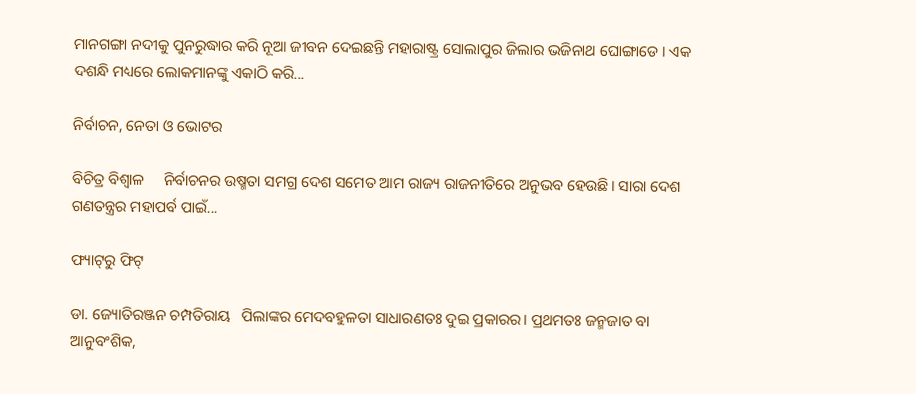ମାନଗଙ୍ଗା ନଦୀକୁ ପୁନରୁଦ୍ଧାର କରି ନୂଆ ଜୀବନ ଦେଇଛନ୍ତି ମହାରାଷ୍ଟ୍ର ସୋଲାପୁର ଜିଲାର ଭଜିନାଥ ଘୋଙ୍ଗାଡେ । ଏକ ଦଶନ୍ଧି ମଧ୍ୟରେ ଲୋକମାନଙ୍କୁ ଏକାଠି କରି...

ନିର୍ବାଚନ, ନେତା ଓ ଭୋଟର

ବିଚିତ୍ର ବିଶ୍ୱାଳ     ନିର୍ବାଚନର ଉଷ୍ମତା ସମଗ୍ର ଦେଶ ସମେତ ଆମ ରାଜ୍ୟ ରାଜନୀତିରେ ଅନୁଭବ ହେଉଛି। ସାରା ଦେଶ ଗଣତନ୍ତ୍ରର ମହାପର୍ବ ପାଇଁ...

ଫ୍ୟାଟ୍‌ରୁ ଫିଟ୍‌

ଡା. ଜ୍ୟୋତିରଞ୍ଜନ ଚମ୍ପତିରାୟ   ପିଲାଙ୍କର ମେଦବହୁଳତା ସାଧାରଣତଃ ଦୁଇ ପ୍ରକାରର। ପ୍ରଥମତଃ ଜନ୍ମଜାତ ବା ଆନୁବଂଶିକ,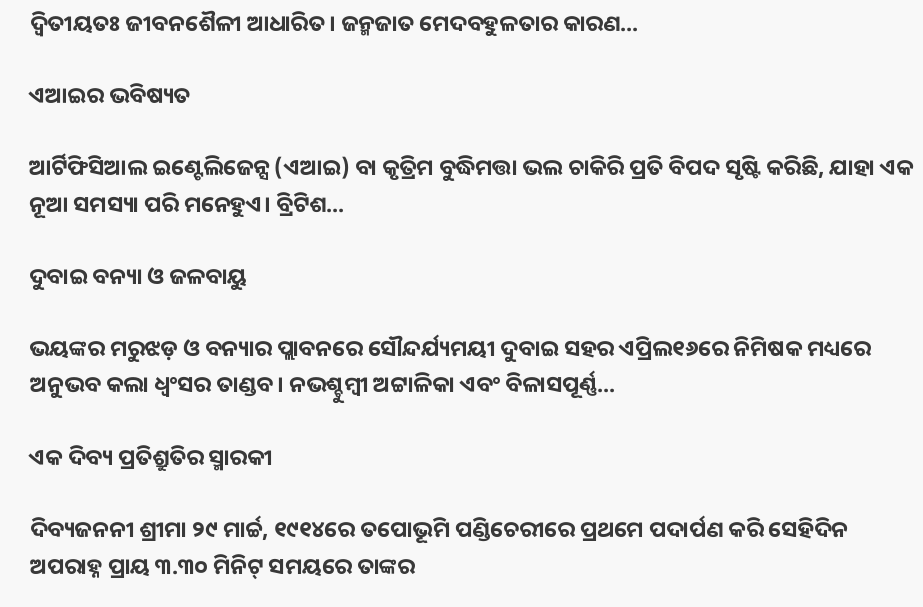ଦ୍ୱିତୀୟତଃ ଜୀବନଶୈଳୀ ଆଧାରିତ। ଜନ୍ମଜାତ ମେଦବହୁଳତାର କାରଣ...

ଏଆଇର ଭବିଷ୍ୟତ

ଆର୍ଟିଫିସିଆଲ ଇଣ୍ଟେଲିଜେନ୍ସ (ଏଆଇ) ବା କୃତ୍ରିମ ବୁଦ୍ଧିମତ୍ତା ଭଲ ଚାକିରି ପ୍ରତି ବିପଦ ସୃଷ୍ଟି କରିଛି, ଯାହା ଏକ ନୂଆ ସମସ୍ୟା ପରି ମନେହୁଏ। ବ୍ରିଟିଶ...

ଦୁବାଇ ବନ୍ୟା ଓ ଜଳବାୟୁ

ଭୟଙ୍କର ମରୁଝଡ଼ ଓ ବନ୍ୟାର ପ୍ଲାବନରେ ସୌନ୍ଦର୍ଯ୍ୟମୟୀ ଦୁବାଇ ସହର ଏପ୍ରିଲ୧୬ରେ ନିମିଷକ ମଧ୍ୟରେ ଅନୁଭବ କଲା ଧ୍ବଂସର ତାଣ୍ଡବ। ନଭଶ୍ଚୁମ୍ବୀ ଅଟ୍ଟାଳିକା ଏବଂ ବିଳାସପୂର୍ଣ୍ଣ...

ଏକ ଦିବ୍ୟ ପ୍ରତିଶ୍ରୁତିର ସ୍ମାରକୀ

ଦିବ୍ୟଜନନୀ ଶ୍ରୀମା ୨୯ ମାର୍ଚ୍ଚ, ୧୯୧୪ରେ ତପୋଭୂମି ପଣ୍ଡିଚେରୀରେ ପ୍ରଥମେ ପଦାର୍ପଣ କରି ସେହିଦିନ ଅପରାହ୍ନ ପ୍ରାୟ ୩.୩୦ ମିନିଟ୍‌ ସମୟରେ ତାଙ୍କର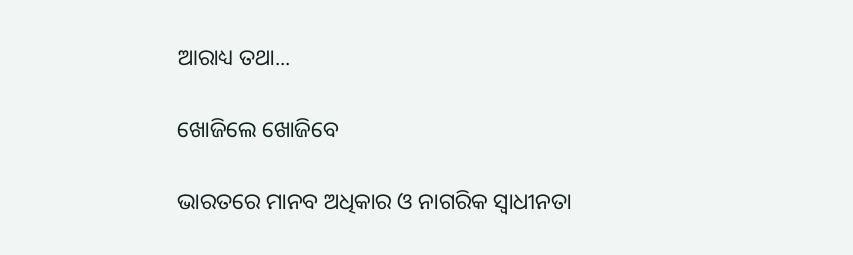ଆରାଧ୍ୟ ତଥା...

ଖୋଜିଲେ ଖୋଜିବେ

ଭାରତରେ ମାନବ ଅଧିକାର ଓ ନାଗରିକ ସ୍ବାଧୀନତା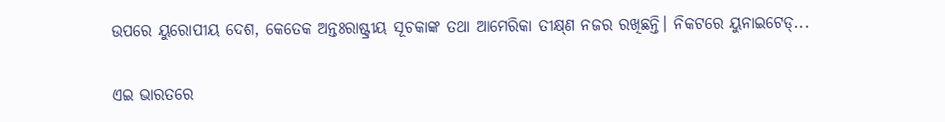ଉପରେ ୟୁରୋପୀୟ ଦେଶ, କେତେକ ଅନ୍ତଃରାଷ୍ଟ୍ରୀୟ ସୂଚକାଙ୍କ ତଥା ଆମେରିକା ତୀକ୍ଷ୍‌ଣ ନଜର ରଖିଛନ୍ତି। ନିକଟରେ ୟୁନାଇଟେଡ୍‌...

ଏଇ ଭାରତରେ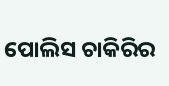ପୋଲିସ ଚାକିରିର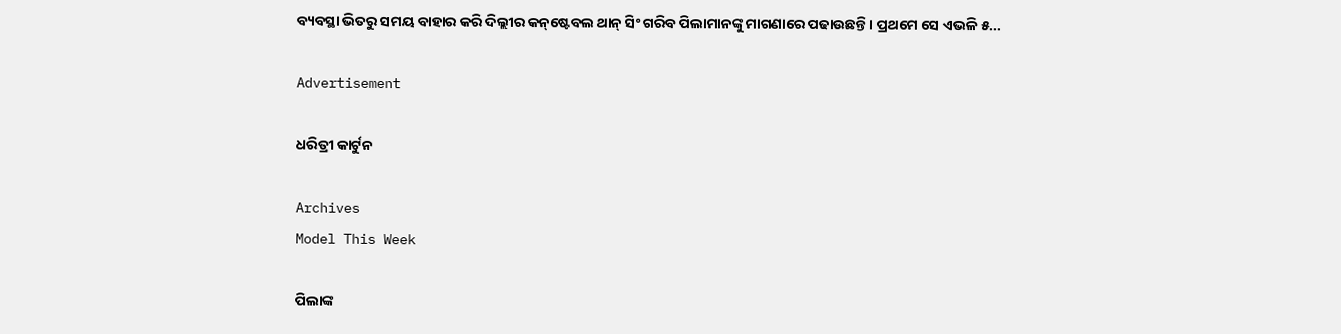ବ୍ୟବସ୍ଥା ଭିତରୁ ସମୟ ବାହାର କରି ଦିଲ୍ଲୀର କନ୍‌ଷ୍ଟେବଲ ଥାନ୍‌ ସିଂ ଗରିବ ପିଲାମାନଙ୍କୁ ମାଗଣାରେ ପଢାଉଛନ୍ତି। ପ୍ରଥମେ ସେ ଏଭଳି ୫...

Advertisement

ଧରିତ୍ରୀ କାର୍ଟୁନ

Archives
Model This Week

ପିଲାଙ୍କ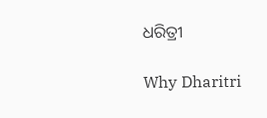ଧରିତ୍ରୀ

Why Dharitri